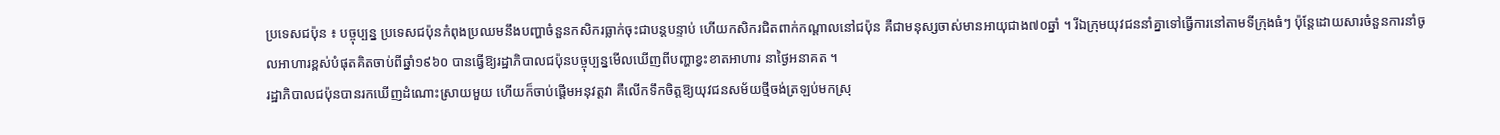ប្រទេសជប៉ុន ៖ បច្ចុប្បន្ន ប្រទេសជប៉ុនកំពុងប្រឈមនឹងបញ្ហាចំនួនកសិករធ្លាក់ចុះជាបន្តបន្ទាប់ ហើយកសិករជិតពាក់កណ្តាលនៅជប៉ុន គឺជាមនុស្សចាស់មានអាយុជាង៧០ឆ្នាំ ។ រីឯក្រុមយុវជននាំគ្នាទៅធ្វើការនៅតាមទីក្រុងធំៗ ប៉ុន្តែដោយសារចំនួនការនាំចូលអាហារខ្ពស់បំផុតគិតចាប់ពីឆ្នាំ១៩៦០ បានធ្វើឱ្យរដ្ឋាភិបាលជប៉ុនបច្ចុប្បន្នមើលឃើញពីបញ្ហាខ្វះខាតអាហារ នាថ្ងៃអនាគត ។
រដ្ឋាភិបាលជប៉ុនបានរកឃើញដំណោះស្រាយមួយ ហើយក៏ចាប់ផ្តើមអនុវត្តវា គឺលើកទឹកចិត្តឱ្យយុវជនសម័យថ្មីចង់ត្រឡប់មកស្រុ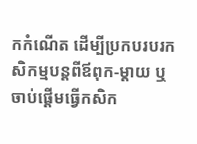កកំណើត ដើម្បីប្រកបរបរកសិកម្មបន្តពីឪពុក-ម្តាយ ឬចាប់ផ្តើមធ្វើកសិក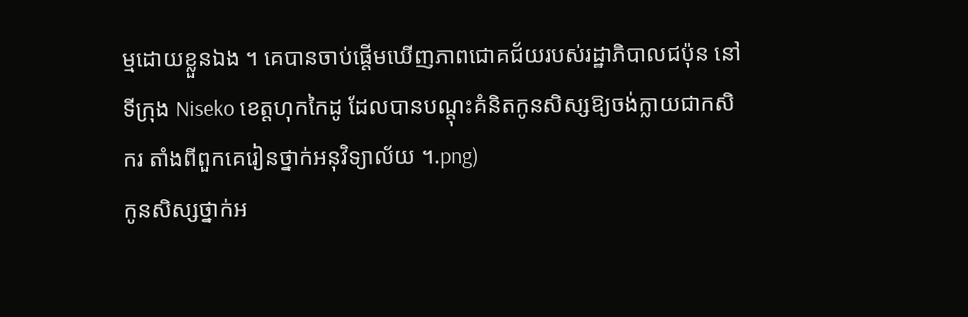ម្មដោយខ្លួនឯង ។ គេបានចាប់ផ្តើមឃើញភាពជោគជ័យរបស់រដ្ឋាភិបាលជប៉ុន នៅទីក្រុង Niseko ខេត្តហុកកៃដូ ដែលបានបណ្តុះគំនិតកូនសិស្សឱ្យចង់ក្លាយជាកសិករ តាំងពីពួកគេរៀនថ្នាក់អនុវិទ្យាល័យ ។.png)
កូនសិស្សថ្នាក់អ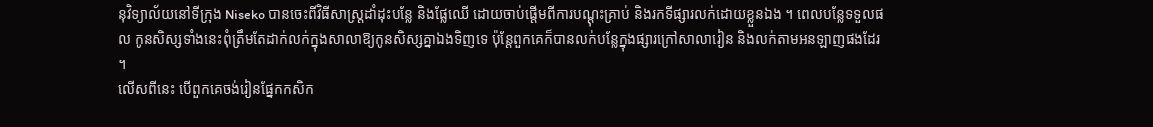នុវិទ្យាល័យនៅទីក្រុង Niseko បានចេះពីវិធីសាស្ត្រដាំដុះបន្លែ និងផ្លែឈើ ដោយចាប់ផ្តើមពីការបណ្តុះគ្រាប់ និងរកទីផ្សារលក់ដោយខ្លួនឯង ។ ពេលបន្លែទទួលផល កូនសិស្សទាំងនេះពុំត្រឹមតែដាក់លក់ក្នុងសាលាឱ្យកូនសិស្សគ្នាឯងទិញទេ ប៉ុន្តែពួកគេក៏បានលក់បន្លែក្នុងផ្សារក្រៅសាលារៀន និងលក់តាមអនឡាញផងដែរ ។
លើសពីនេះ បើពួកគេចង់រៀនផ្នែកកសិក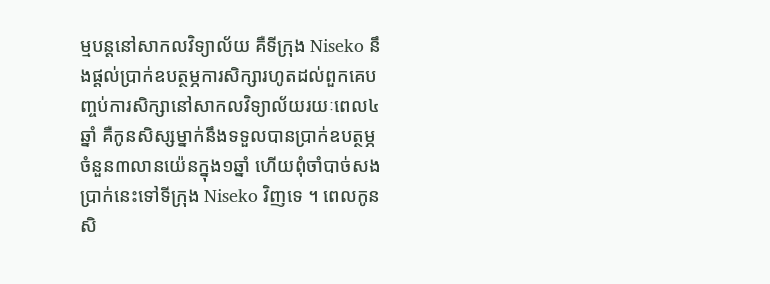ម្មបន្តនៅសាកលវិទ្យាល័យ គឺទីក្រុង Niseko នឹងផ្តល់ប្រាក់ឧបត្ថម្ភការសិក្សារហូតដល់ពួកគេបញ្ចប់ការសិក្សានៅសាកលវិទ្យាល័យរយៈពេល៤ឆ្នាំ គឺកូនសិស្សម្នាក់នឹងទទួលបានប្រាក់ឧបត្ថម្ភ ចំនួន៣លានយ៉េនក្នុង១ឆ្នាំ ហើយពុំចាំបាច់សងប្រាក់នេះទៅទីក្រុង Niseko វិញទេ ។ ពេលកូនសិ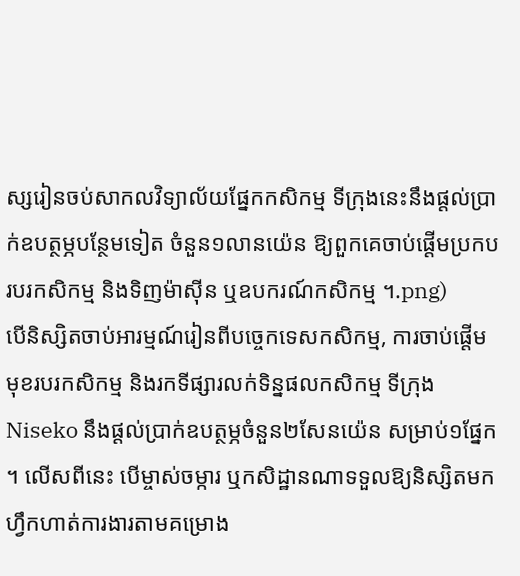ស្សរៀនចប់សាកលវិទ្យាល័យផ្នែកកសិកម្ម ទីក្រុងនេះនឹងផ្តល់ប្រាក់ឧបត្ថម្ភបន្ថែមទៀត ចំនួន១លានយ៉េន ឱ្យពួកគេចាប់ផ្តើមប្រកបរបរកសិកម្ម និងទិញម៉ាស៊ីន ឬឧបករណ៍កសិកម្ម ។.png)
បើនិស្សិតចាប់អារម្មណ៍រៀនពីបច្ចេកទេសកសិកម្ម, ការចាប់ផ្តើមមុខរបរកសិកម្ម និងរកទីផ្សារលក់ទិន្នផលកសិកម្ម ទីក្រុង Niseko នឹងផ្តល់ប្រាក់ឧបត្ថម្ភចំនួន២សែនយ៉េន សម្រាប់១ផ្នែក ។ លើសពីនេះ បើម្ចាស់ចម្ការ ឬកសិដ្ឋានណាទទួលឱ្យនិស្សិតមកហ្វឹកហាត់ការងារតាមគម្រោង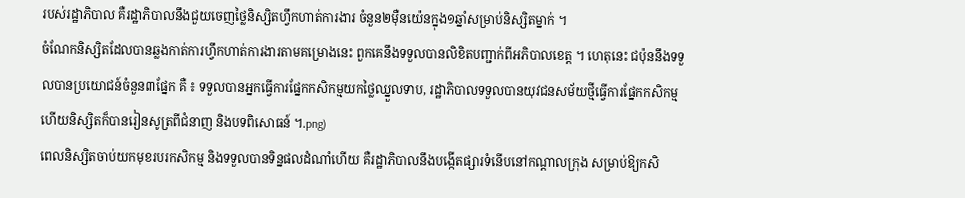របស់រដ្ឋាភិបាល គឺរដ្ឋាភិបាលនឹងជួយចេញថ្លៃនិស្សិតហ្វឹកហាត់ការងារ ចំនួន២ម៉ឺនយ៉េនក្នុង១ឆ្នាំសម្រាប់និស្សិតម្នាក់ ។
ចំណែកនិស្សិតដែលបានឆ្លងកាត់ការហ្វឹកហាត់ការងារតាមគម្រោងនេះ ពួកគេនឹងទទួលបានលិខិតបញ្ជាក់ពីអភិបាលខេត្ត ។ ហេតុនេះ ជប៉ុននឹងទទួលបានប្រយោជន៍ចំនួន៣ផ្នែក គឺ ៖ ទទួលបានអ្នកធ្វើការផ្នែកកសិកម្មយកថ្លៃឈ្នួលទាប, រដ្ឋាភិបាលទទួលបានយុវជនសម័យថ្មីធ្វើការផ្នែកកសិកម្ម ហើយនិស្សិតក៏បានរៀនសូត្រពីជំនាញ និងបទពិសោធន៍ ។.png)
ពេលនិស្សិតចាប់យកមុខរបរកសិកម្ម និងទទួលបានទិន្នផលដំណាំហើយ គឺរដ្ឋាភិបាលនឹងបង្កើតផ្សារទំនើបនៅកណ្តាលក្រុង សម្រាប់ឱ្យកសិ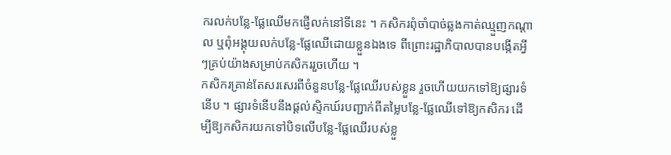ករលក់បន្លែ-ផ្លែឈើមកផ្ញើលក់នៅទីនេះ ។ កសិករពុំចាំបាច់ឆ្លងកាត់ឈ្មួញកណ្តាល ឬពុំអង្គុយលក់បន្លែ-ផ្លែឈើដោយខ្លួនឯងទេ ពីព្រោះរដ្ឋាភិបាលបានបង្កើតអ្វីៗគ្រប់យ៉ាងសម្រាប់កសិកររួចហើយ ។
កសិករគ្រាន់តែសរសេរពីចំនួនបន្លែ-ផ្លែឈើរបស់ខ្លួន រួចហើយយកទៅឱ្យផ្សារទំនើប ។ ផ្សារទំនើបនឹងផ្តល់ស្ទិកឃ៍របញ្ជាក់ពីតម្លៃបន្លែ-ផ្លែឈើទៅឱ្យកសិករ ដើម្បីឱ្យកសិករយកទៅបិទលើបន្លែ-ផ្លែឈើរបស់ខ្លួ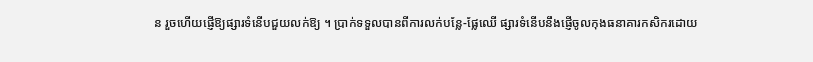ន រួចហើយផ្ញើឱ្យផ្សារទំនើបជួយលក់ឱ្យ ។ ប្រាក់ទទួលបានពីការលក់បន្លែ-ផ្លែឈើ ផ្សារទំនើបនឹងផ្ញើចូលកុងធនាគារកសិករដោយ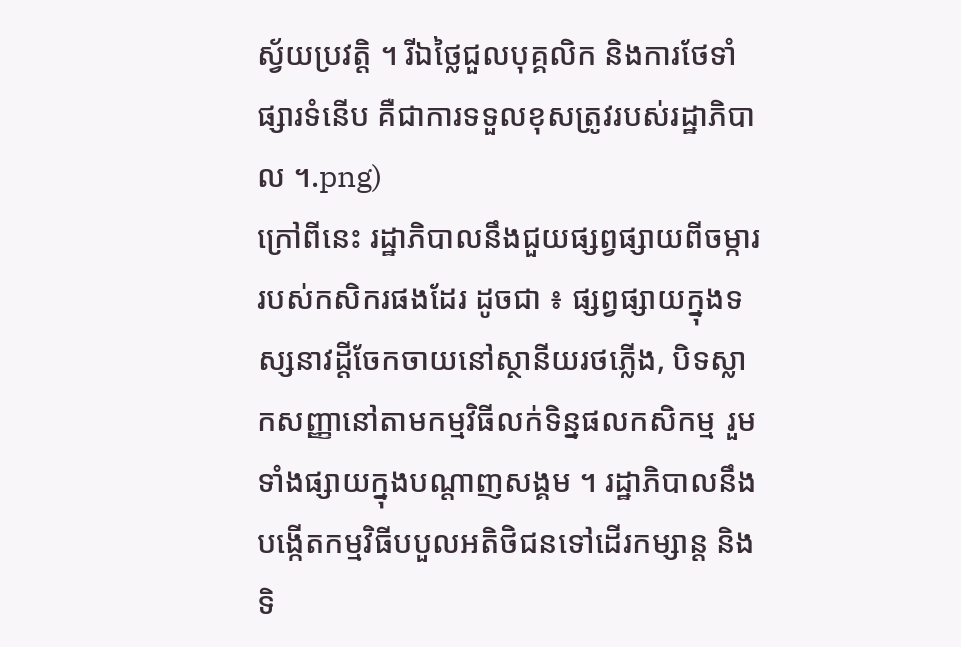ស្វ័យប្រវត្តិ ។ រីឯថ្លៃជួលបុគ្គលិក និងការថែទាំផ្សារទំនើប គឺជាការទទួលខុសត្រូវរបស់រដ្ឋាភិបាល ។.png)
ក្រៅពីនេះ រដ្ឋាភិបាលនឹងជួយផ្សព្វផ្សាយពីចម្ការរបស់កសិករផងដែរ ដូចជា ៖ ផ្សព្វផ្សាយក្នុងទស្សនាវដ្តីចែកចាយនៅស្ថានីយរថភ្លើង, បិទស្លាកសញ្ញានៅតាមកម្មវិធីលក់ទិន្នផលកសិកម្ម រួមទាំងផ្សាយក្នុងបណ្តាញសង្គម ។ រដ្ឋាភិបាលនឹងបង្កើតកម្មវិធីបបួលអតិថិជនទៅដើរកម្សាន្ត និងទិ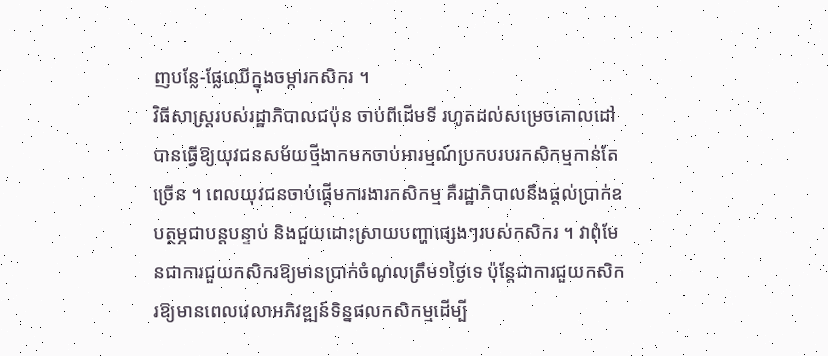ញបន្លែ-ផ្លែឈើក្នុងចម្ការកសិករ ។
វិធីសាស្ត្ររបស់រដ្ឋាភិបាលជប៉ុន ចាប់ពីដើមទី រហូតដល់សម្រេចគោលដៅ បានធ្វើឱ្យយុវជនសម័យថ្មីងាកមកចាប់អារម្មណ៍ប្រកបរបរកសិកម្មកាន់តែច្រើន ។ ពេលយុវជនចាប់ផ្តើមការងារកសិកម្ម គឺរដ្ឋាភិបាលនឹងផ្តល់ប្រាក់ឧបត្ថម្ភជាបន្តបន្ទាប់ និងជួយដោះស្រាយបញ្ហាផ្សេងៗរបស់កសិករ ។ វាពុំមែនជាការជួយកសិករឱ្យមានប្រាក់ចំណូលត្រឹម១ថ្ងៃទេ ប៉ុន្តែជាការជួយកសិករឱ្យមានពេលវេលាអភិវឌ្ឍន៍ទិន្នផលកសិកម្មដើម្បី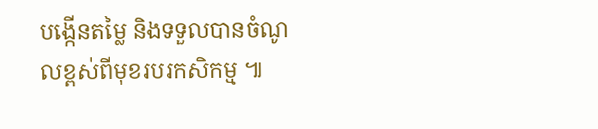បង្កើនតម្លៃ និងទទួលបានចំណូលខ្ពស់ពីមុខរបរកសិកម្ម ៕